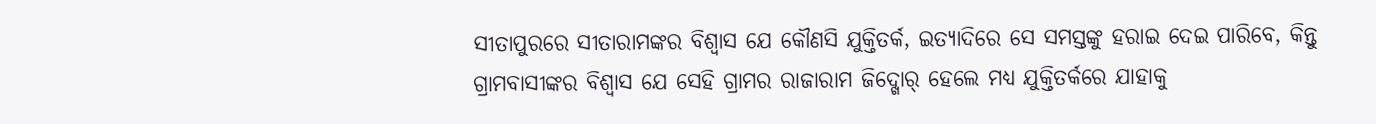ସୀତାପୁରରେ ସୀତାରାମଙ୍କର ବିଶ୍ୱାସ ଯେ କୌଣସି ଯୁକ୍ତିତର୍କ, ଇତ୍ୟାଦିରେ ସେ ସମସ୍ତଙ୍କୁ ହରାଇ ଦେଇ ପାରିବେ, କିନ୍ତୁ ଗ୍ରାମବାସୀଙ୍କର ବିଶ୍ୱାସ ଯେ ସେହି ଗ୍ରାମର ରାଜାରାମ ଜିଦ୍ଖୋର୍ ହେଲେ ମଧ୍ୟ ଯୁକ୍ତିତର୍କରେ ଯାହାକୁ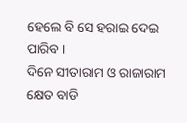ହେଲେ ବି ସେ ହରାଇ ଦେଇ ପାରିବ ।
ଦିନେ ସୀତାରାମ ଓ ରାଜାରାମ କ୍ଷେତ ବାଡି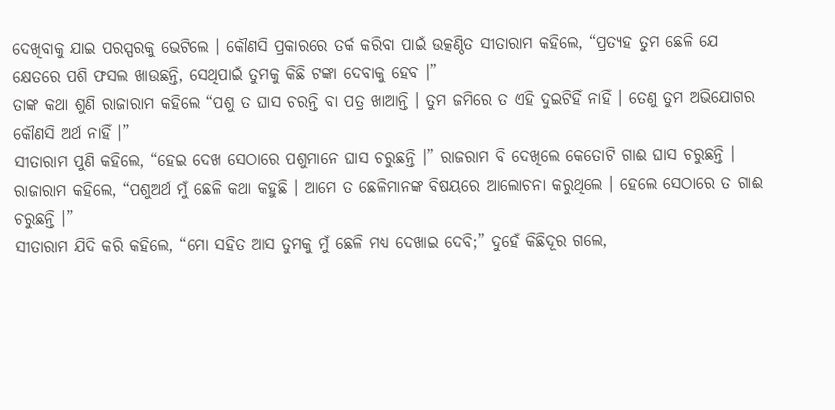ଦେଖିବାକୁ ଯାଇ ପରସ୍ପରକୁ ଭେଟିଲେ । କୌଣସି ପ୍ରକାରରେ ତର୍କ କରିବା ପାଇଁ ଉତ୍କଣ୍ଠିତ ସୀତାରାମ କହିଲେ, “ପ୍ରତ୍ୟହ ତୁମ ଛେଳି ଯେ କ୍ଷେତରେ ପଶି ଫସଲ ଖାଉଛନ୍ତି, ସେଥିପାଇଁ ତୁମକୁ କିଛି ଟଙ୍କା ଦେବାକୁ ହେବ ।”
ତାଙ୍କ କଥା ଶୁଣି ରାଜାରାମ କହିଲେ “ପଶୁ ତ ଘାସ ଚରନ୍ତି ବା ପତ୍ର ଖାଆନ୍ତି । ତୁମ ଜମିରେ ତ ଏହି ଦୁଇଟିହିଁ ନାହିଁ । ତେଣୁ ତୁମ ଅଭିଯୋଗର କୌଣସି ଅର୍ଥ ନାହିଁ ।”
ସୀତାରାମ ପୁଣି କହିଲେ, “ହେଇ ଦେଖ ସେଠାରେ ପଶୁମାନେ ଘାସ ଚରୁଛନ୍ତି ।” ରାଜରାମ ବି ଦେଖିଲେ କେତୋଟି ଗାଈ ଘାସ ଚରୁଛନ୍ତି ।
ରାଜାରାମ କହିଲେ, “ପଶୁଅର୍ଥ ମୁଁ ଛେଳି କଥା କହୁଛି । ଆମେ ତ ଛେଳିମାନଙ୍କ ବିଷୟରେ ଆଲୋଚନା କରୁଥିଲେ । ହେଲେ ସେଠାରେ ତ ଗାଈ ଚରୁଛନ୍ତି ।”
ସୀତାରାମ ଯିଦି କରି କହିଲେ, “ମୋ ସହିତ ଆସ ତୁମକୁ ମୁଁ ଛେଳି ମଧ୍ୟ ଦେଖାଇ ଦେବି;” ଦୁହେଁ କିଛିଦୂର ଗଲେ,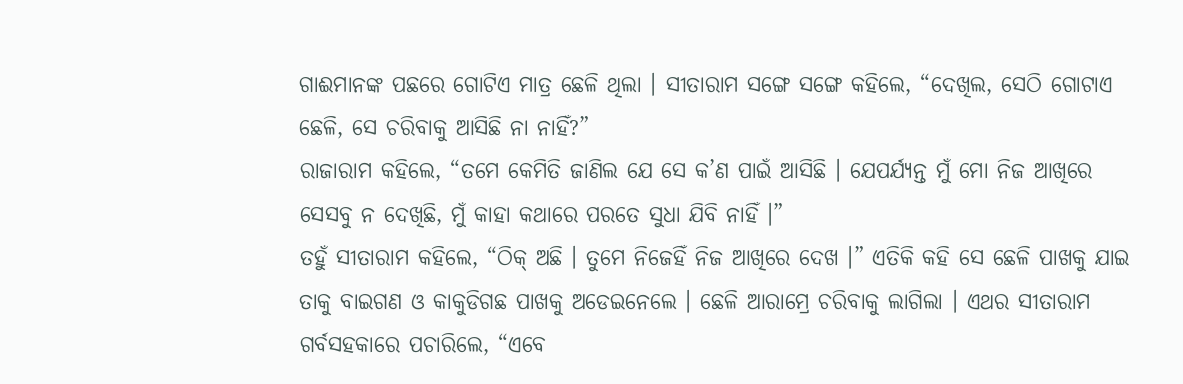ଗାଈମାନଙ୍କ ପଛରେ ଗୋଟିଏ ମାତ୍ର ଛେଳି ଥିଲା । ସୀତାରାମ ସଙ୍ଗେ ସଙ୍ଗେ କହିଲେ, “ଦେଖିଲ, ସେଠି ଗୋଟାଏ ଛେଳି, ସେ ଚରିବାକୁ ଆସିଛି ନା ନାହିଁ?”
ରାଜାରାମ କହିଲେ, “ତମେ କେମିତି ଜାଣିଲ ଯେ ସେ କ’ଣ ପାଇଁ ଆସିଛି । ଯେପର୍ଯ୍ୟନ୍ତ ମୁଁ ମୋ ନିଜ ଆଖିରେ ସେସବୁ ନ ଦେଖିଛି, ମୁଁ କାହା କଥାରେ ପରତେ ସୁଧା ଯିବି ନାହିଁ ।”
ତହୁଁ ସୀତାରାମ କହିଲେ, “ଠିକ୍ ଅଛି । ତୁମେ ନିଜେହିଁ ନିଜ ଆଖିରେ ଦେଖ ।” ଏତିକି କହି ସେ ଛେଳି ପାଖକୁ ଯାଇ ତାକୁ ବାଇଗଣ ଓ କାକୁଡିଗଛ ପାଖକୁ ଅଡେଇନେଲେ । ଛେଳି ଆରାମ୍ରେ ଚରିବାକୁ ଲାଗିଲା । ଏଥର ସୀତାରାମ ଗର୍ବସହକାରେ ପଚାରିଲେ, “ଏବେ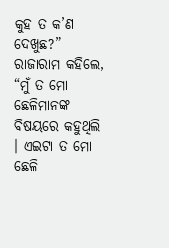କୁହ ତ କ’ଣ ଦେଖୁଛ?”
ରାଜାରାମ କହିଲେ, “ମୁଁ ତ ମୋ ଛେଳିମାନଙ୍କ ବିଷୟରେ କହୁଥିଲି । ଏଇଟା ତ ମୋ ଛେଳି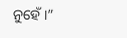ନୁହେଁ ।”